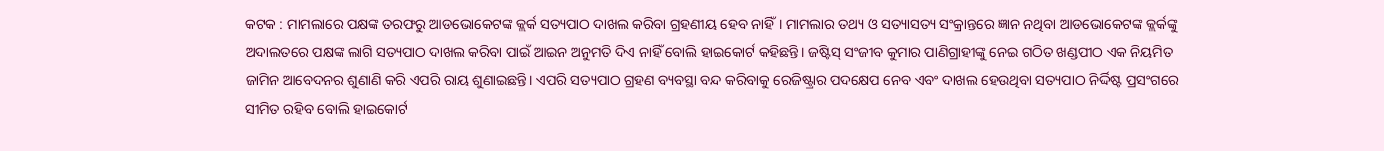କଟକ : ମାମଲାରେ ପକ୍ଷଙ୍କ ତରଫରୁ ଆଡଭୋକେଟଙ୍କ କ୍ଲର୍କ ସତ୍ୟପାଠ ଦାଖଲ କରିବା ଗ୍ରହଣୀୟ ହେବ ନାହିଁ। ମାମଲାର ତଥ୍ୟ ଓ ସତ୍ୟାସତ୍ୟ ସଂକ୍ରାନ୍ତରେ ଜ୍ଞାନ ନଥିବା ଆଡଭୋକେଟଙ୍କ କ୍ଲର୍କଙ୍କୁ ଅଦାଲତରେ ପକ୍ଷଙ୍କ ଲାଗି ସତ୍ୟପାଠ ଦାଖଲ କରିବା ପାଇଁ ଆଇନ ଅନୁମତି ଦିଏ ନାହିଁ ବୋଲି ହାଇକୋର୍ଟ କହିଛନ୍ତି। ଜଷ୍ଟିସ୍ ସଂଜୀବ କୁମାର ପାଣିଗ୍ରାହୀଙ୍କୁ ନେଇ ଗଠିତ ଖଣ୍ଡପୀଠ ଏକ ନିୟମିତ ଜାମିନ ଆବେଦନର ଶୁଣାଣି କରି ଏପରି ରାୟ ଶୁଣାଇଛନ୍ତି। ଏପରି ସତ୍ୟପାଠ ଗ୍ରହଣ ବ୍ୟବସ୍ଥା ବନ୍ଦ କରିବାକୁ ରେଜିଷ୍ଟ୍ରାର ପଦକ୍ଷେପ ନେବ ଏବଂ ଦାଖଲ ହେଉଥିବା ସତ୍ୟପାଠ ନିର୍ଦ୍ଦିଷ୍ଟ ପ୍ରସଂଗରେ ସୀମିତ ରହିବ ବୋଲି ହାଇକୋର୍ଟ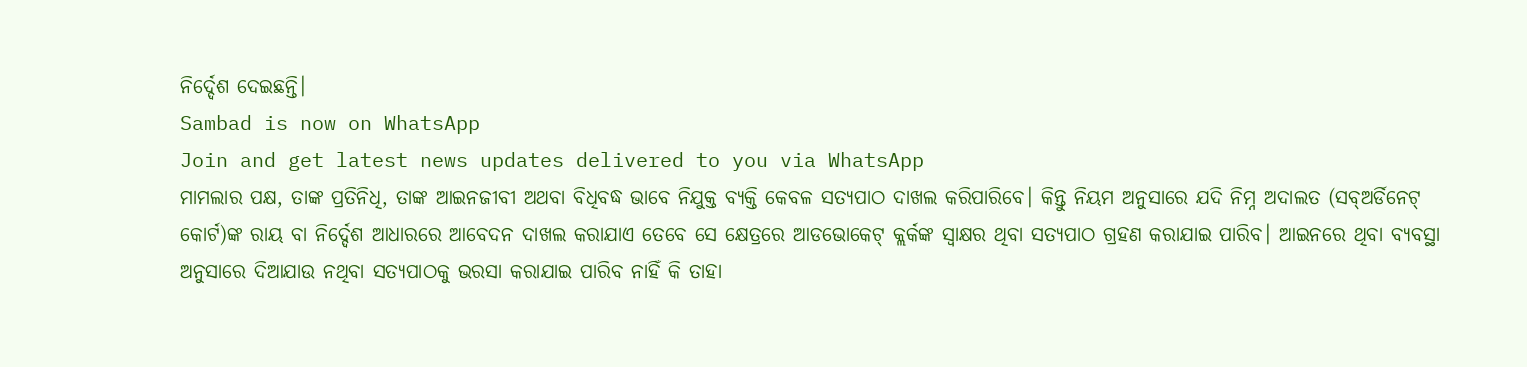ନିର୍ଦ୍ଦେଶ ଦେଇଛନ୍ତି।
Sambad is now on WhatsApp
Join and get latest news updates delivered to you via WhatsApp
ମାମଲାର ପକ୍ଷ, ତାଙ୍କ ପ୍ରତିନିଧି, ତାଙ୍କ ଆଇନଜୀବୀ ଅଥବା ବିଧିବଦ୍ଧ ଭାବେ ନିଯୁକ୍ତ ବ୍ୟକ୍ତି କେବଳ ସତ୍ୟପାଠ ଦାଖଲ କରିପାରିବେ। କିନ୍ତୁ ନିୟମ ଅନୁସାରେ ଯଦି ନିମ୍ନ ଅଦାଲତ (ସବ୍ଅର୍ଡିନେଟ୍ କୋର୍ଟ)ଙ୍କ ରାୟ ବା ନିର୍ଦ୍ଦେଶ ଆଧାରରେ ଆବେଦନ ଦାଖଲ କରାଯାଏ ତେବେ ସେ କ୍ଷେତ୍ରରେ ଆଡଭୋକେଟ୍ କ୍ଲର୍କଙ୍କ ସ୍ବାକ୍ଷର ଥିବା ସତ୍ୟପାଠ ଗ୍ରହଣ କରାଯାଇ ପାରିବ। ଆଇନରେ ଥିବା ବ୍ୟବସ୍ଥା ଅନୁସାରେ ଦିଆଯାଉ ନଥିବା ସତ୍ୟପାଠକୁ ଭରସା କରାଯାଇ ପାରିବ ନାହିଁ କି ତାହା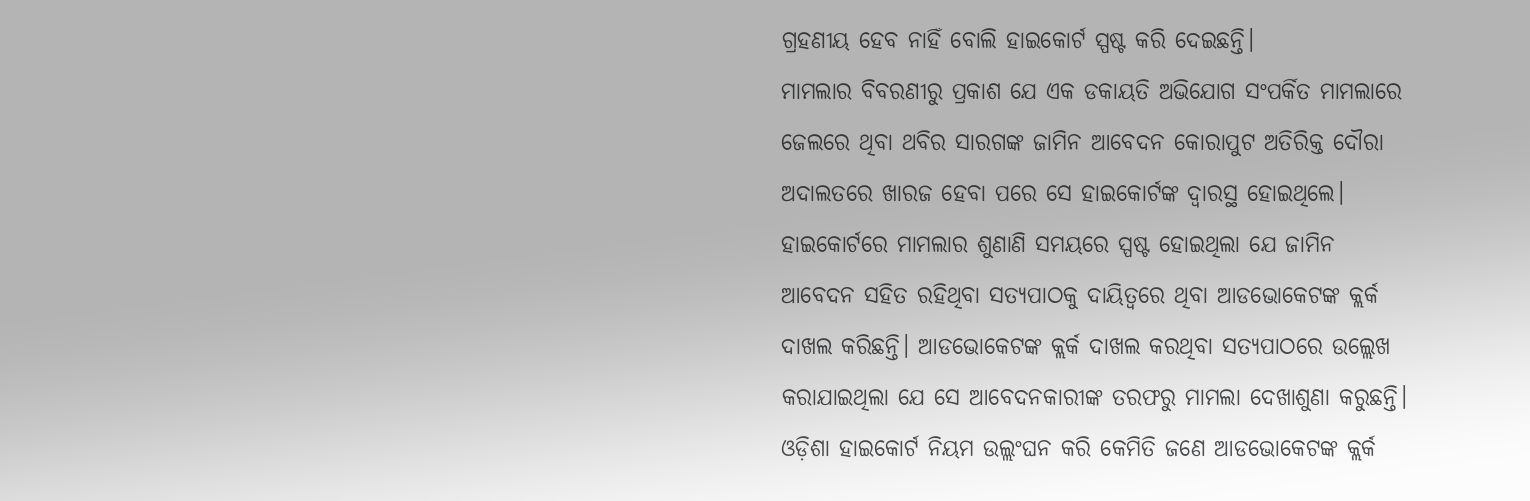ଗ୍ରହଣୀୟ ହେବ ନାହିଁ ବୋଲି ହାଇକୋର୍ଟ ସ୍ପଷ୍ଟ କରି ଦେଇଛନ୍ତି।
ମାମଲାର ବିବରଣୀରୁ ପ୍ରକାଶ ଯେ ଏକ ଡକାୟତି ଅଭିଯୋଗ ସଂପର୍କିତ ମାମଲାରେ ଜେଲରେ ଥିବା ଥବିର ସାରଗଙ୍କ ଜାମିନ ଆବେଦନ କୋରାପୁଟ ଅତିରିକ୍ତ ଦୌରା ଅଦାଲତରେ ଖାରଜ ହେବା ପରେ ସେ ହାଇକୋର୍ଟଙ୍କ ଦ୍ବାରସ୍ଥ ହୋଇଥିଲେ। ହାଇକୋର୍ଟରେ ମାମଲାର ଶୁଣାଣି ସମୟରେ ସ୍ପଷ୍ଟ ହୋଇଥିଲା ଯେ ଜାମିନ ଆବେଦନ ସହିତ ରହିଥିବା ସତ୍ୟପାଠକୁ ଦାୟିତ୍ବରେ ଥିବା ଆଡଭୋକେଟଙ୍କ କ୍ଲର୍କ ଦାଖଲ କରିଛନ୍ତି। ଆଡଭୋକେଟଙ୍କ କ୍ଲର୍କ ଦାଖଲ କରଥିବା ସତ୍ୟପାଠରେ ଉଲ୍ଲେଖ କରାଯାଇଥିଲା ଯେ ସେ ଆବେଦନକାରୀଙ୍କ ତରଫରୁ ମାମଲା ଦେଖାଶୁଣା କରୁଛନ୍ତି। ଓଡ଼ିଶା ହାଇକୋର୍ଟ ନିୟମ ଉଲ୍ଲଂଘନ କରି କେମିତି ଜଣେ ଆଡଭୋକେଟଙ୍କ କ୍ଲର୍କ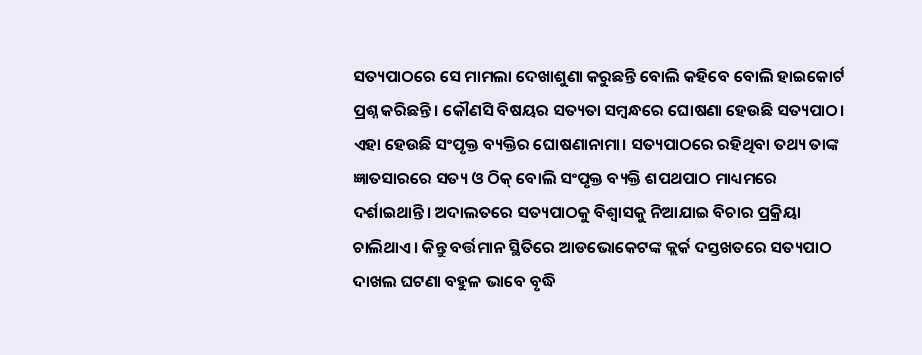ସତ୍ୟପାଠରେ ସେ ମାମଲା ଦେଖାଶୁଣା କରୁଛନ୍ତି ବୋଲି କହିବେ ବୋଲି ହାଇକୋର୍ଟ ପ୍ରଶ୍ନ କରିଛନ୍ତି। କୌଣସି ବିଷୟର ସତ୍ୟତା ସମ୍ବନ୍ଧରେ ଘୋଷଣା ହେଉଛି ସତ୍ୟପାଠ। ଏହା ହେଉଛି ସଂପୃକ୍ତ ବ୍ୟକ୍ତିର ଘୋଷଣାନାମା। ସତ୍ୟପାଠରେ ରହିଥିବା ତଥ୍ୟ ତାଙ୍କ ଜ୍ଞାତସାରରେ ସତ୍ୟ ଓ ଠିକ୍ ବୋଲି ସଂପୃକ୍ତ ବ୍ୟକ୍ତି ଶପଥପାଠ ମାଧ୍ୟମରେ ଦର୍ଶାଇଥାନ୍ତି। ଅଦାଲତରେ ସତ୍ୟପାଠକୁ ବିଶ୍ବାସକୁ ନିଆଯାଇ ବିଚାର ପ୍ରକ୍ରିୟା ଚାଲିଥାଏ। କିନ୍ତୁ ବର୍ତ୍ତମାନ ସ୍ଥିତିରେ ଆଡଭୋକେଟଙ୍କ କ୍ଲର୍କ ଦସ୍ତଖତରେ ସତ୍ୟପାଠ ଦାଖଲ ଘଟଣା ବହୁଳ ଭାବେ ବୃଦ୍ଧି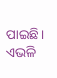ପାଇଛି। ଏଭଳି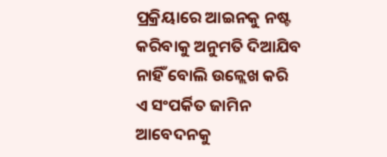ପ୍ରକ୍ରିୟାରେ ଆଇନକୁ ନଷ୍ଟ କରିବାକୁ ଅନୁମତି ଦିଆଯିବ ନାହିଁ ବୋଲି ଉଳ୍ଲେଖ କରି ଏ ସଂପର୍କିତ ଜାମିନ ଆବେଦନକୁ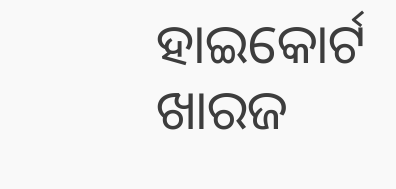ହାଇକୋର୍ଟ ଖାରଜ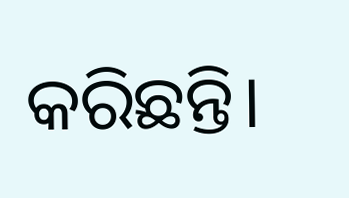କରିଛନ୍ତି।